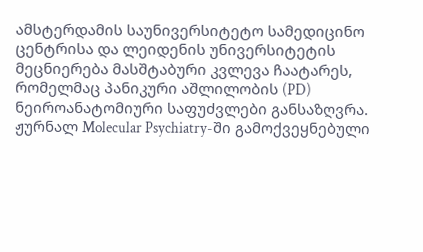ამსტერდამის საუნივერსიტეტო სამედიცინო ცენტრისა და ლეიდენის უნივერსიტეტის მეცნიერება მასშტაბური კვლევა ჩაატარეს, რომელმაც პანიკური აშლილობის (PD) ნეიროანატომიური საფუძვლები განსაზღვრა.
ჟურნალ Molecular Psychiatry-ში გამოქვეყნებული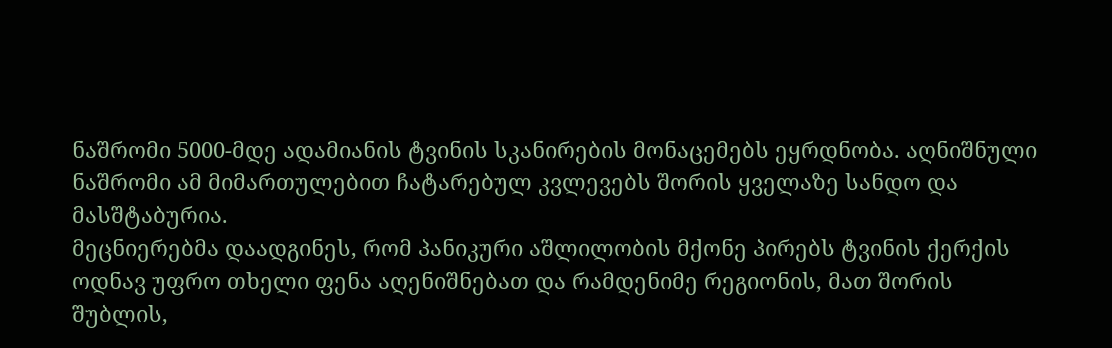ნაშრომი 5000-მდე ადამიანის ტვინის სკანირების მონაცემებს ეყრდნობა. აღნიშნული ნაშრომი ამ მიმართულებით ჩატარებულ კვლევებს შორის ყველაზე სანდო და მასშტაბურია.
მეცნიერებმა დაადგინეს, რომ პანიკური აშლილობის მქონე პირებს ტვინის ქერქის ოდნავ უფრო თხელი ფენა აღენიშნებათ და რამდენიმე რეგიონის, მათ შორის შუბლის,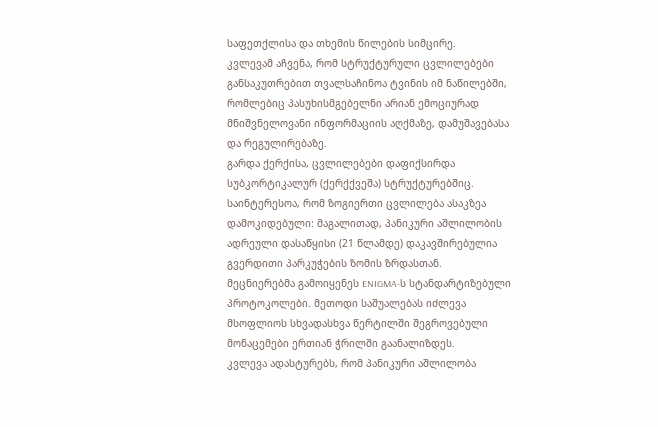საფეთქლისა და თხემის წილების სიმცირე.
კვლევამ აჩვენა, რომ სტრუქტურული ცვლილებები განსაკუთრებით თვალსაჩინოა ტვინის იმ ნაწილებში, რომლებიც პასუხისმგებელნი არიან ემოციურად მნიშვნელოვანი ინფორმაციის აღქმაზე, დამუშავებასა და რეგულირებაზე.
გარდა ქერქისა, ცვლილებები დაფიქსირდა სუბკორტიკალურ (ქერქქვეშა) სტრუქტურებშიც. საინტერესოა, რომ ზოგიერთი ცვლილება ასაკზეა დამოკიდებული: მაგალითად, პანიკური აშლილობის ადრეული დასაწყისი (21 წლამდე) დაკავშირებულია გვერდითი პარკუჭების ზომის ზრდასთან.
მეცნიერებმა გამოიყენეს ENIGMA-ს სტანდარტიზებული პროტოკოლები. მეთოდი საშუალებას იძლევა მსოფლიოს სხვადასხვა წერტილში შეგროვებული მონაცემები ერთიან ჭრილში გაანალიზდეს.
კვლევა ადასტურებს, რომ პანიკური აშლილობა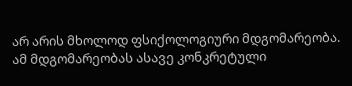არ არის მხოლოდ ფსიქოლოგიური მდგომარეობა. ამ მდგომარეობას ასავე კონკრეტული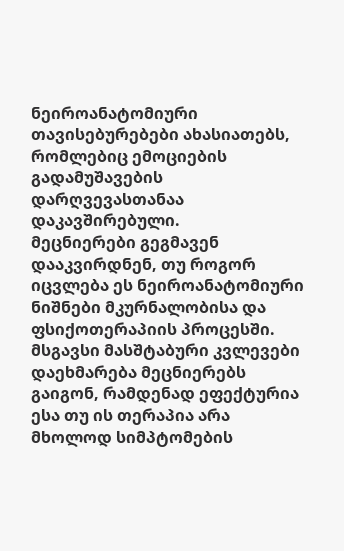ნეიროანატომიური თავისებურებები ახასიათებს, რომლებიც ემოციების გადამუშავების დარღვევასთანაა დაკავშირებული.
მეცნიერები გეგმავენ დააკვირდნენ, თუ როგორ იცვლება ეს ნეიროანატომიური ნიშნები მკურნალობისა და ფსიქოთერაპიის პროცესში. მსგავსი მასშტაბური კვლევები დაეხმარება მეცნიერებს გაიგონ, რამდენად ეფექტურია ესა თუ ის თერაპია არა მხოლოდ სიმპტომების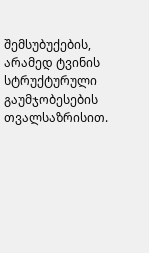შემსუბუქების, არამედ ტვინის სტრუქტურული გაუმჯობესების თვალსაზრისით.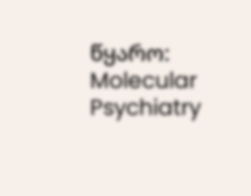წყარო: Molecular Psychiatry